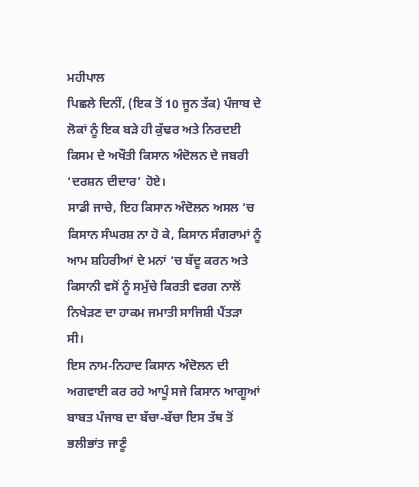ਮਹੀਪਾਲ
ਪਿਛਲੇ ਦਿਨੀਂ, (ਇਕ ਤੋਂ 10 ਜੂਨ ਤੱਕ) ਪੰਜਾਬ ਦੇ ਲੋਕਾਂ ਨੂੰ ਇਕ ਬੜੇ ਹੀ ਕੁੱਢਰ ਅਤੇ ਨਿਰਦਈ ਕਿਸਮ ਦੇ ਅਖੌਤੀ ਕਿਸਾਨ ਅੰਦੋਲਨ ਦੇ ਜਬਰੀ ‘ਦਰਸ਼ਨ ਦੀਦਾਰ’ ਹੋਏ।
ਸਾਡੀ ਜਾਚੇ, ਇਹ ਕਿਸਾਨ ਅੰਦੋਲਨ ਅਸਲ ‘ਚ ਕਿਸਾਨ ਸੰਘਰਸ਼ ਨਾ ਹੋ ਕੇ, ਕਿਸਾਨ ਸੰਗਰਾਮਾਂ ਨੂੰ ਆਮ ਸ਼ਹਿਰੀਆਂ ਦੇ ਮਨਾਂ ‘ਚ ਬੱਦੂ ਕਰਨ ਅਤੇ ਕਿਸਾਨੀ ਵਸੋਂ ਨੂੰ ਸਮੁੱਚੇ ਕਿਰਤੀ ਵਰਗ ਨਾਲੋਂ ਨਿਖੇੜਣ ਦਾ ਹਾਕਮ ਜਮਾਤੀ ਸਾਜਿਸ਼ੀ ਪੈਂਤੜਾ ਸੀ।
ਇਸ ਨਾਮ-ਨਿਹਾਦ ਕਿਸਾਨ ਅੰਦੋਲਨ ਦੀ ਅਗਵਾਈ ਕਰ ਰਹੇ ਆਪੂੰ ਸਜੇ ਕਿਸਾਨ ਆਗੂਆਂ ਬਾਬਤ ਪੰਜਾਬ ਦਾ ਬੱਚਾ-ਬੱਚਾ ਇਸ ਤੱਥ ਤੋਂ ਭਲੀਭਾਂਤ ਜਾਣੂੰ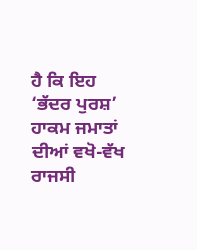ਹੈ ਕਿ ਇਹ ‘ਭੱਦਰ ਪੁਰਸ਼’ ਹਾਕਮ ਜਮਾਤਾਂ ਦੀਆਂ ਵਖੋ-ਵੱਖ ਰਾਜਸੀ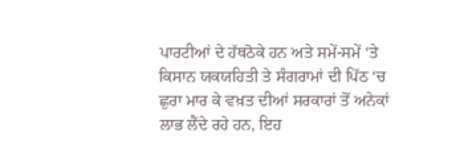ਪਾਰਟੀਆਂ ਦੇ ਹੱਥਠੋਕੇ ਹਨ ਅਤੇ ਸਮੇਂ-ਸਮੇਂ ‘ਤੇ ਕਿਸਾਨ ਯਕਯਹਿਤੀ ਤੇ ਸੰਗਰਾਮਾਂ ਦੀ ਪਿੱਠ ‘ਚ ਛੁਰਾ ਮਾਰ ਕੇ ਵਖ਼ਤ ਦੀਆਂ ਸਰਕਾਰਾਂ ਤੋਂ ਅਨੇਕਾਂ ਲਾਭ ਲੈਂਦੇ ਰਹੇ ਹਨ, ਇਹ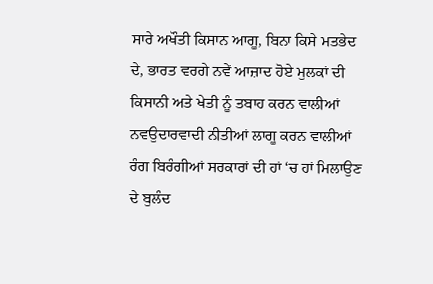ਸਾਰੇ ਅਖੌਤੀ ਕਿਸਾਨ ਆਗੂ, ਬਿਨਾ ਕਿਸੇ ਮਤਭੇਦ ਦੇ, ਭਾਰਤ ਵਰਗੇ ਨਵੇਂ ਆਜ਼ਾਦ ਹੋਏ ਮੁਲਕਾਂ ਦੀ ਕਿਸਾਨੀ ਅਤੇ ਖੇਤੀ ਨੂੰ ਤਬਾਹ ਕਰਨ ਵਾਲੀਆਂ ਨਵਉਦਾਰਵਾਦੀ ਨੀਤੀਆਂ ਲਾਗੂ ਕਰਨ ਵਾਲੀਆਂ ਰੰਗ ਬਿਰੰਗੀਆਂ ਸਰਕਾਰਾਂ ਦੀ ਹਾਂ ‘ਚ ਹਾਂ ਮਿਲਾਉਣ ਦੇ ਬੁਲੰਦ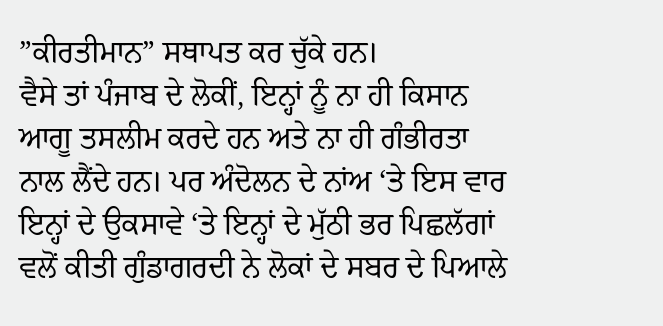”ਕੀਰਤੀਮਾਨ” ਸਥਾਪਤ ਕਰ ਚੁੱਕੇ ਹਨ।
ਵੈਸੇ ਤਾਂ ਪੰਜਾਬ ਦੇ ਲੋਕੀਂ, ਇਨ੍ਹਾਂ ਨੂੰ ਨਾ ਹੀ ਕਿਸਾਨ ਆਗੂ ਤਸਲੀਮ ਕਰਦੇ ਹਨ ਅਤੇ ਨਾ ਹੀ ਗੰਭੀਰਤਾ ਨਾਲ ਲੈਂਦੇ ਹਨ। ਪਰ ਅੰਦੋਲਨ ਦੇ ਨਾਂਅ ‘ਤੇ ਇਸ ਵਾਰ ਇਨ੍ਹਾਂ ਦੇ ਉਕਸਾਵੇ ‘ਤੇ ਇਨ੍ਹਾਂ ਦੇ ਮੁੱਠੀ ਭਰ ਪਿਛਲੱਗਾਂ ਵਲੋਂ ਕੀਤੀ ਗੁੰਡਾਗਰਦੀ ਨੇ ਲੋਕਾਂ ਦੇ ਸਬਰ ਦੇ ਪਿਆਲੇ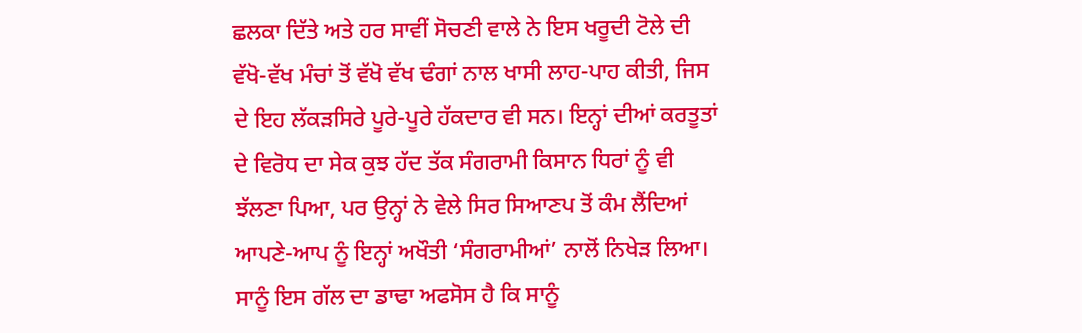ਛਲਕਾ ਦਿੱਤੇ ਅਤੇ ਹਰ ਸਾਵੀਂ ਸੋਚਣੀ ਵਾਲੇ ਨੇ ਇਸ ਖਰੂਦੀ ਟੋਲੇ ਦੀ ਵੱਖੋ-ਵੱਖ ਮੰਚਾਂ ਤੋਂ ਵੱਖੋ ਵੱਖ ਢੰਗਾਂ ਨਾਲ ਖਾਸੀ ਲਾਹ-ਪਾਹ ਕੀਤੀ, ਜਿਸ ਦੇ ਇਹ ਲੱਕੜਸਿਰੇ ਪੂਰੇ-ਪੂਰੇ ਹੱਕਦਾਰ ਵੀ ਸਨ। ਇਨ੍ਹਾਂ ਦੀਆਂ ਕਰਤੂਤਾਂ ਦੇ ਵਿਰੋਧ ਦਾ ਸੇਕ ਕੁਝ ਹੱਦ ਤੱਕ ਸੰਗਰਾਮੀ ਕਿਸਾਨ ਧਿਰਾਂ ਨੂੰ ਵੀ ਝੱਲਣਾ ਪਿਆ, ਪਰ ਉਨ੍ਹਾਂ ਨੇ ਵੇਲੇ ਸਿਰ ਸਿਆਣਪ ਤੋਂ ਕੰਮ ਲੈਂਦਿਆਂ ਆਪਣੇ-ਆਪ ਨੂੰ ਇਨ੍ਹਾਂ ਅਖੌਤੀ ‘ਸੰਗਰਾਮੀਆਂ’ ਨਾਲੋਂ ਨਿਖੇੜ ਲਿਆ।
ਸਾਨੂੰ ਇਸ ਗੱਲ ਦਾ ਡਾਢਾ ਅਫਸੋਸ ਹੈ ਕਿ ਸਾਨੂੰ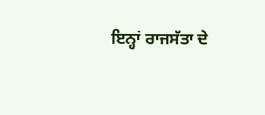ਇਨ੍ਹਾਂ ਰਾਜਸੱਤਾ ਦੇ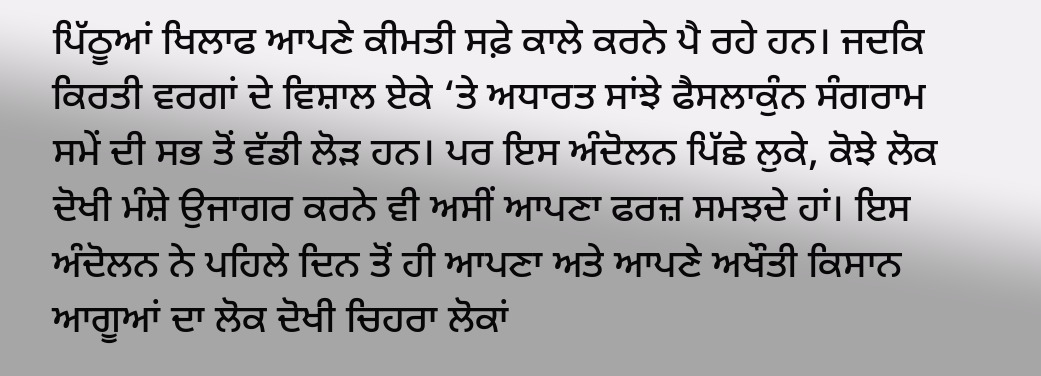ਪਿੱਠੂਆਂ ਖਿਲਾਫ ਆਪਣੇ ਕੀਮਤੀ ਸਫ਼ੇ ਕਾਲੇ ਕਰਨੇ ਪੈ ਰਹੇ ਹਨ। ਜਦਕਿ ਕਿਰਤੀ ਵਰਗਾਂ ਦੇ ਵਿਸ਼ਾਲ ਏਕੇ ‘ਤੇ ਅਧਾਰਤ ਸਾਂਝੇ ਫੈਸਲਾਕੁੰਨ ਸੰਗਰਾਮ ਸਮੇਂ ਦੀ ਸਭ ਤੋਂ ਵੱਡੀ ਲੋੜ ਹਨ। ਪਰ ਇਸ ਅੰਦੋਲਨ ਪਿੱਛੇ ਲੁਕੇ, ਕੋਝੇ ਲੋਕ ਦੋਖੀ ਮੰਸ਼ੇ ਉਜਾਗਰ ਕਰਨੇ ਵੀ ਅਸੀਂ ਆਪਣਾ ਫਰਜ਼ ਸਮਝਦੇ ਹਾਂ। ਇਸ ਅੰਦੋਲਨ ਨੇ ਪਹਿਲੇ ਦਿਨ ਤੋਂ ਹੀ ਆਪਣਾ ਅਤੇ ਆਪਣੇ ਅਖੌਤੀ ਕਿਸਾਨ ਆਗੂਆਂ ਦਾ ਲੋਕ ਦੋਖੀ ਚਿਹਰਾ ਲੋਕਾਂ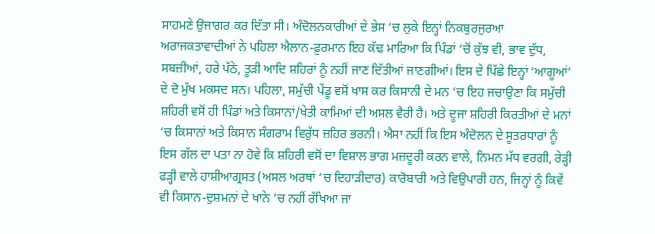ਸਾਹਮਣੇ ਉਜਾਗਰ ਕਰ ਦਿੱਤਾ ਸੀ। ਅੰਦੋਲਨਕਾਰੀਆਂ ਦੇ ਭੇਸ ‘ਚ ਲੁਕੇ ਇਨ੍ਹਾਂ ਨਿਕਬੁਰਜੁਰਆ ਅਰਾਜਕਤਾਵਾਦੀਆਂ ਨੇ ਪਹਿਲਾ ਐਲਾਨ-ਫ਼ੁਰਮਾਨ ਇਹ ਕੱਢ ਮਾਰਿਆ ਕਿ ਪਿੰਡਾਂ ‘ਚੋਂ ਕੁੱਝ ਵੀ, ਭਾਵ ਦੁੱਧ, ਸਬਜ਼ੀਆਂ, ਹਰੇ ਪੱਠੇ, ਤੂੜੀ ਆਦਿ ਸ਼ਹਿਰਾਂ ਨੂੰ ਨਹੀਂ ਜਾਣ ਦਿੱਤੀਆਂ ਜਾਣਗੀਆਂ। ਇਸ ਦੇ ਪਿੱਛੇ ਇਨ੍ਹਾਂ ‘ਆਗੂਆਂ’ ਦੇ ਦੋ ਮੁੱਖ ਮਕਸਦ ਸਨ। ਪਹਿਲਾ, ਸਮੁੱਚੀ ਪੇਂਡੂ ਵਸੋਂ ਖਾਸ ਕਰ ਕਿਸਾਨੀ ਦੇ ਮਨ ‘ਚ ਇਹ ਜਚਾਉਣਾ ਕਿ ਸਮੁੱਚੀ ਸ਼ਹਿਰੀ ਵਸੋਂ ਹੀ ਪਿੰਡਾਂ ਅਤੇ ਕਿਸਾਨਾਂ/ਖੇਤੀ ਕਾਮਿਆਂ ਦੀ ਅਸਲ ਵੈਰੀ ਹੈ। ਅਤੇ ਦੂਜਾ ਸ਼ਹਿਰੀ ਕਿਰਤੀਆਂ ਦੇ ਮਨਾਂ ‘ਚ ਕਿਸਾਨਾਂ ਅਤੇ ਕਿਸਾਨ ਸੰਗਰਾਮ ਵਿਰੁੱਧ ਜ਼ਹਿਰ ਭਰਨੀ। ਐਸਾ ਨਹੀਂ ਕਿ ਇਸ ਅੰਦੋਲਨ ਦੇ ਸੂਤਰਧਾਰਾਂ ਨੂੰ ਇਸ ਗੱਲ ਦਾ ਪਤਾ ਨਾ ਹੋਵੇ ਕਿ ਸ਼ਹਿਰੀ ਵਸੋਂ ਦਾ ਵਿਸ਼ਾਲ ਭਾਗ ਮਜ਼ਦੂਰੀ ਕਰਨ ਵਾਲੇ, ਨਿਮਨ ਮੱਧ ਵਰਗੀ, ਰੇੜ੍ਹੀ ਫੜ੍ਹੀ ਵਾਲੇ ਹਾਸ਼ੀਆਗ੍ਰਸਤ (ਅਸਲ ਅਰਥਾਂ ‘ਚ ਦਿਹਾੜੀਦਾਰ) ਕਾਰੋਬਾਰੀ ਅਤੇ ਵਿਉਪਾਰੀ ਹਨ, ਜਿਨ੍ਹਾਂ ਨੂੰ ਕਿਵੇਂ ਵੀ ਕਿਸਾਨ-ਦੁਸ਼ਮਨਾਂ ਦੇ ਖਾਨੇ ‘ਚ ਨਹੀਂ ਰੱਖਿਆ ਜਾ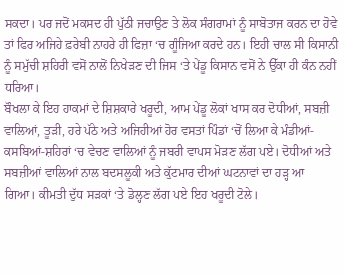ਸਕਦਾ। ਪਰ ਜਦੋਂ ਮਕਸਦ ਹੀ ਪੁੱਠੀ ਜਚਾਉਣ ਤੇ ਲੋਕ ਸੰਗਰਾਮਾਂ ਨੂੰ ਸਾਬੋਤਾਜ ਕਰਨ ਦਾ ਹੋਵੇ ਤਾਂ ਫਿਰ ਅਜਿਹੇ ਫ਼ਰੇਬੀ ਨਾਹਰੇ ਹੀ ਫਿਜ਼ਾ ‘ਚ ਗੂੰਜਿਆ ਕਰਦੇ ਹਨ। ਇਹੀ ਚਾਲ ਸੀ ਕਿਸਾਨੀ ਨੂੰ ਸਮੁੱਚੀ ਸ਼ਹਿਰੀ ਵਸੋਂ ਨਾਲੋਂ ਨਿਖੇੜਣ ਦੀ ਜਿਸ ‘ਤੇ ਪੇਂਡੂ ਕਿਸਾਨ ਵਸੋਂ ਨੇ ਉੱਕਾ ਹੀ ਕੰਨ ਨਹੀਂ ਧਰਿਆ।
ਬੌਖਲਾ ਕੇ ਇਹ ਹਾਕਮਾਂ ਦੇ ਸ਼ਿਸ਼ਕਾਰੇ ਖਰੂਦੀ, ਆਮ ਪੇਂਡੂ ਲੋਕਾਂ ਖਾਸ ਕਰ ਦੋਧੀਆਂ, ਸਬਜ਼ੀ ਵਾਲਿਆਂ, ਤੂੜੀ, ਹਰੇ ਪੱਠੇ ਅਤੇ ਅਜਿਹੀਆਂ ਹੋਰ ਵਸਤਾਂ ਪਿੰਡਾਂ ‘ਚੋਂ ਲਿਆ ਕੇ ਮੰਡੀਆਂ-ਕਸਬਿਆਂ-ਸ਼ਹਿਰਾਂ ‘ਚ ਵੇਚਣ ਵਾਲਿਆਂ ਨੂੰ ਜਬਰੀ ਵਾਪਸ ਮੋੜਣ ਲੱਗ ਪਏ। ਦੋਧੀਆਂ ਅਤੇ ਸਬਜ਼ੀਆਂ ਵਾਲਿਆਂ ਨਾਲ ਬਦਸਲੂਕੀ ਅਤੇ ਕੁੱਟਮਾਰ ਦੀਆਂ ਘਟਨਾਵਾਂ ਦਾ ਹੜ੍ਹ ਆ ਗਿਆ। ਕੀਮਤੀ ਦੁੱਧ ਸੜਕਾਂ ‘ਤੇ ਡੋਲ੍ਹਣ ਲੱਗ ਪਏ ਇਹ ਖਰੂਦੀ ਟੋਲੇ।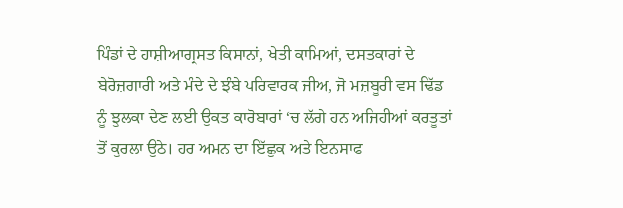ਪਿੰਡਾਂ ਦੇ ਹਾਸ਼ੀਆਗ੍ਰਸਤ ਕਿਸਾਨਾਂ, ਖੇਤੀ ਕਾਮਿਆਂ, ਦਸਤਕਾਰਾਂ ਦੇ ਬੇਰੋਜ਼ਗਾਰੀ ਅਤੇ ਮੰਦੇ ਦੇ ਝੰਬੇ ਪਰਿਵਾਰਕ ਜੀਅ, ਜੋ ਮਜ਼ਬੂਰੀ ਵਸ ਢਿੱਡ ਨੂੰ ਝੁਲਕਾ ਦੇਣ ਲਈ ਉਕਤ ਕਾਰੋਬਾਰਾਂ ‘ਚ ਲੱਗੇ ਹਨ ਅਜਿਹੀਆਂ ਕਰਤੂਤਾਂ ਤੋਂ ਕੁਰਲਾ ਉਠੇ। ਹਰ ਅਮਨ ਦਾ ਇੱਛੁਕ ਅਤੇ ਇਨਸਾਫ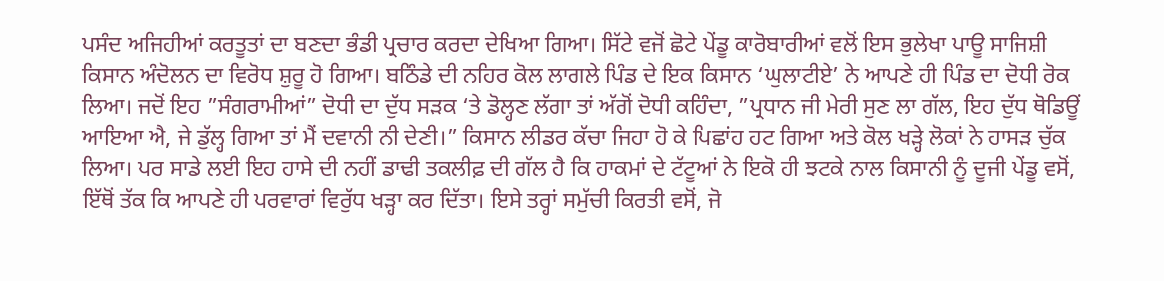ਪਸੰਦ ਅਜਿਹੀਆਂ ਕਰਤੂਤਾਂ ਦਾ ਬਣਦਾ ਭੰਡੀ ਪ੍ਰਚਾਰ ਕਰਦਾ ਦੇਖਿਆ ਗਿਆ। ਸਿੱਟੇ ਵਜੋਂ ਛੋਟੇ ਪੇਂਡੂ ਕਾਰੋਬਾਰੀਆਂ ਵਲੋਂ ਇਸ ਭੁਲੇਖਾ ਪਾਊ ਸਾਜਿਸ਼ੀ ਕਿਸਾਨ ਅੰਦੋਲਨ ਦਾ ਵਿਰੋਧ ਸ਼ੁਰੂ ਹੋ ਗਿਆ। ਬਠਿੰਡੇ ਦੀ ਨਹਿਰ ਕੋਲ ਲਾਗਲੇ ਪਿੰਡ ਦੇ ਇਕ ਕਿਸਾਨ ‘ਘੁਲਾਟੀਏ’ ਨੇ ਆਪਣੇ ਹੀ ਪਿੰਡ ਦਾ ਦੋਧੀ ਰੋਕ ਲਿਆ। ਜਦੋਂ ਇਹ ”ਸੰਗਰਾਮੀਆਂ” ਦੋਧੀ ਦਾ ਦੁੱਧ ਸੜਕ ‘ਤੇ ਡੋਲ੍ਹਣ ਲੱਗਾ ਤਾਂ ਅੱਗੋਂ ਦੋਧੀ ਕਹਿੰਦਾ, ”ਪ੍ਰਧਾਨ ਜੀ ਮੇਰੀ ਸੁਣ ਲਾ ਗੱਲ, ਇਹ ਦੁੱਧ ਥੋਡਿਊਂ ਆਇਆ ਐ, ਜੇ ਡੁੱਲ੍ਹ ਗਿਆ ਤਾਂ ਮੈਂ ਦਵਾਨੀ ਨੀ ਦੇਣੀ।” ਕਿਸਾਨ ਲੀਡਰ ਕੱਚਾ ਜਿਹਾ ਹੋ ਕੇ ਪਿਛਾਂਹ ਹਟ ਗਿਆ ਅਤੇ ਕੋਲ ਖੜ੍ਹੇ ਲੋਕਾਂ ਨੇ ਹਾਸੜ ਚੁੱਕ ਲਿਆ। ਪਰ ਸਾਡੇ ਲਈ ਇਹ ਹਾਸੇ ਦੀ ਨਹੀਂ ਡਾਢੀ ਤਕਲੀਫ਼ ਦੀ ਗੱਲ ਹੈ ਕਿ ਹਾਕਮਾਂ ਦੇ ਟੱਟੂਆਂ ਨੇ ਇਕੋ ਹੀ ਝਟਕੇ ਨਾਲ ਕਿਸਾਨੀ ਨੂੰ ਦੂਜੀ ਪੇਂਡੂ ਵਸੋਂ, ਇੱਥੋਂ ਤੱਕ ਕਿ ਆਪਣੇ ਹੀ ਪਰਵਾਰਾਂ ਵਿਰੁੱਧ ਖੜ੍ਹਾ ਕਰ ਦਿੱਤਾ। ਇਸੇ ਤਰ੍ਹਾਂ ਸਮੁੱਚੀ ਕਿਰਤੀ ਵਸੋਂ, ਜੋ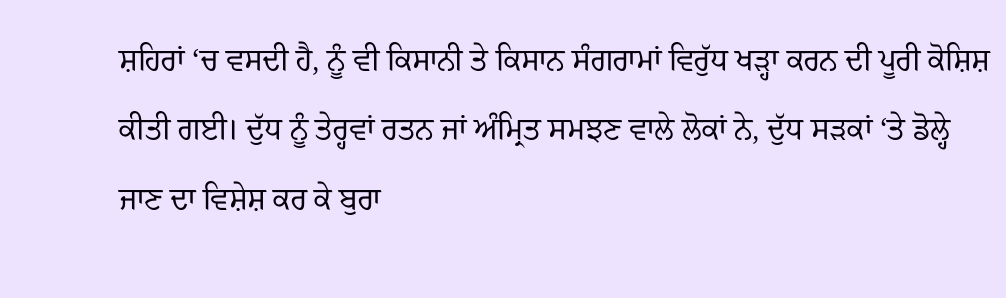ਸ਼ਹਿਰਾਂ ‘ਚ ਵਸਦੀ ਹੈ, ਨੂੰ ਵੀ ਕਿਸਾਨੀ ਤੇ ਕਿਸਾਨ ਸੰਗਰਾਮਾਂ ਵਿਰੁੱਧ ਖੜ੍ਹਾ ਕਰਨ ਦੀ ਪੂਰੀ ਕੋਸ਼ਿਸ਼ ਕੀਤੀ ਗਈ। ਦੁੱਧ ਨੂੰ ਤੇਰ੍ਹਵਾਂ ਰਤਨ ਜਾਂ ਅੰਮ੍ਰਿਤ ਸਮਝਣ ਵਾਲੇ ਲੋਕਾਂ ਨੇ, ਦੁੱਧ ਸੜਕਾਂ ‘ਤੇ ਡੋਲ੍ਹੇ ਜਾਣ ਦਾ ਵਿਸ਼ੇਸ਼ ਕਰ ਕੇ ਬੁਰਾ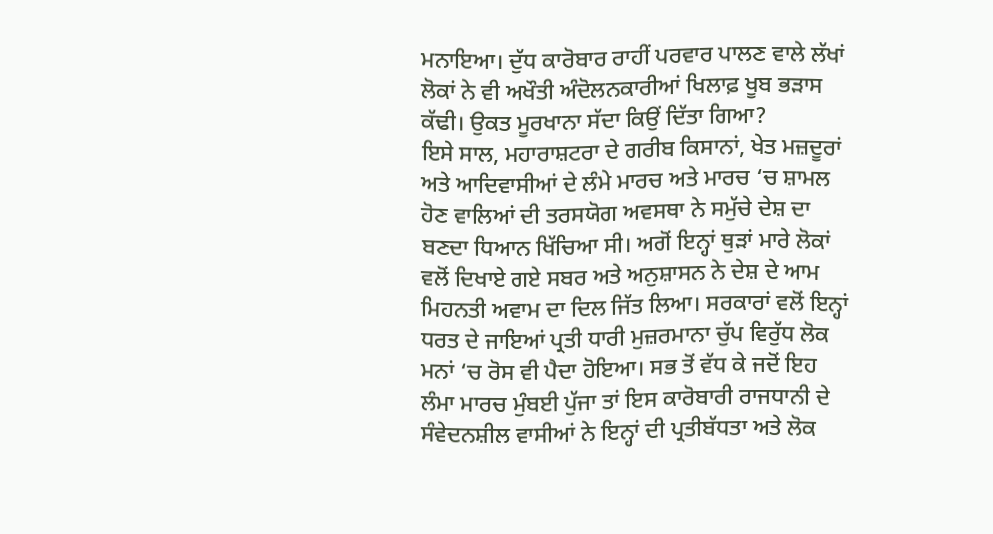ਮਨਾਇਆ। ਦੁੱਧ ਕਾਰੋਬਾਰ ਰਾਹੀਂ ਪਰਵਾਰ ਪਾਲਣ ਵਾਲੇ ਲੱਖਾਂ ਲੋਕਾਂ ਨੇ ਵੀ ਅਖੌਤੀ ਅੰਦੋਲਨਕਾਰੀਆਂ ਖਿਲਾਫ਼ ਖੂਬ ਭੜਾਸ ਕੱਢੀ। ਉਕਤ ਮੂਰਖਾਨਾ ਸੱਦਾ ਕਿਉਂ ਦਿੱਤਾ ਗਿਆ?
ਇਸੇ ਸਾਲ, ਮਹਾਰਾਸ਼ਟਰਾ ਦੇ ਗਰੀਬ ਕਿਸਾਨਾਂ, ਖੇਤ ਮਜ਼ਦੂਰਾਂ ਅਤੇ ਆਦਿਵਾਸੀਆਂ ਦੇ ਲੰਮੇ ਮਾਰਚ ਅਤੇ ਮਾਰਚ ‘ਚ ਸ਼ਾਮਲ ਹੋਣ ਵਾਲਿਆਂ ਦੀ ਤਰਸਯੋਗ ਅਵਸਥਾ ਨੇ ਸਮੁੱਚੇ ਦੇਸ਼ ਦਾ ਬਣਦਾ ਧਿਆਨ ਖਿੱਚਿਆ ਸੀ। ਅਗੋਂ ਇਨ੍ਹਾਂ ਥੁੜਾਂ ਮਾਰੇ ਲੋਕਾਂ ਵਲੋਂ ਦਿਖਾਏ ਗਏ ਸਬਰ ਅਤੇ ਅਨੁਸ਼ਾਸਨ ਨੇ ਦੇਸ਼ ਦੇ ਆਮ ਮਿਹਨਤੀ ਅਵਾਮ ਦਾ ਦਿਲ ਜਿੱਤ ਲਿਆ। ਸਰਕਾਰਾਂ ਵਲੋਂ ਇਨ੍ਹਾਂ ਧਰਤ ਦੇ ਜਾਇਆਂ ਪ੍ਰਤੀ ਧਾਰੀ ਮੁਜ਼ਰਮਾਨਾ ਚੁੱਪ ਵਿਰੁੱਧ ਲੋਕ ਮਨਾਂ ‘ਚ ਰੋਸ ਵੀ ਪੈਦਾ ਹੋਇਆ। ਸਭ ਤੋਂ ਵੱਧ ਕੇ ਜਦੋਂ ਇਹ ਲੰਮਾ ਮਾਰਚ ਮੁੰਬਈ ਪੁੱਜਾ ਤਾਂ ਇਸ ਕਾਰੋਬਾਰੀ ਰਾਜਧਾਨੀ ਦੇ ਸੰਵੇਦਨਸ਼ੀਲ ਵਾਸੀਆਂ ਨੇ ਇਨ੍ਹਾਂ ਦੀ ਪ੍ਰਤੀਬੱਧਤਾ ਅਤੇ ਲੋਕ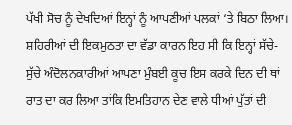ਪੱਖੀ ਸੋਚ ਨੂੰ ਦੇਖਦਿਆਂ ਇਨ੍ਹਾਂ ਨੂੰ ਆਪਣੀਆਂ ਪਲਕਾਂ ‘ਤੇ ਬਿਠਾ ਲਿਆ। ਸ਼ਹਿਰੀਆਂ ਦੀ ਇਕਮੁਠਤਾ ਦਾ ਵੱਡਾ ਕਾਰਨ ਇਹ ਸੀ ਕਿ ਇਨ੍ਹਾਂ ਸੱਚੇ-ਸੁੱਚੇ ਅੰਦੋਲਨਕਾਰੀਆਂ ਆਪਣਾ ਮੁੰਬਈ ਕੂਚ ਇਸ ਕਰਕੇ ਦਿਨ ਦੀ ਥਾਂ ਰਾਤ ਦਾ ਕਰ ਲਿਆ ਤਾਂਕਿ ਇਮਤਿਹਾਨ ਦੇਣ ਵਾਲੇ ਧੀਆਂ ਪੁੱਤਾਂ ਦੀ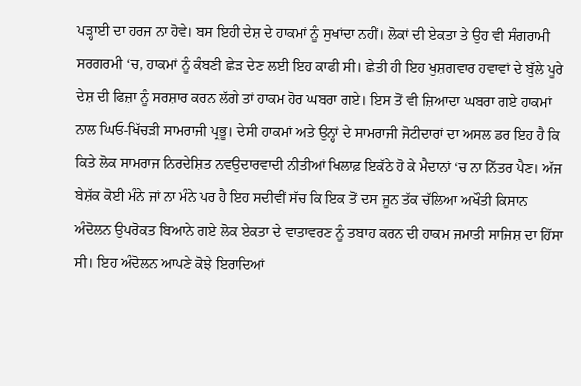ਪੜ੍ਹਾਈ ਦਾ ਹਰਜ ਨਾ ਹੋਵੇ। ਬਸ ਇਹੀ ਦੇਸ਼ ਦੇ ਹਾਕਮਾਂ ਨੂੰ ਸੁਖਾਂਦਾ ਨਹੀਂ। ਲੋਕਾਂ ਦੀ ਏਕਤਾ ਤੇ ਉਹ ਵੀ ਸੰਗਰਾਮੀ ਸਰਗਰਮੀ ‘ਚ, ਹਾਕਮਾਂ ਨੂੰ ਕੰਬਣੀ ਛੇੜ ਦੇਣ ਲਈ ਇਹ ਕਾਫੀ ਸੀ। ਛੇਤੀ ਹੀ ਇਹ ਖੁਸ਼ਗਵਾਰ ਹਵਾਵਾਂ ਦੇ ਬੁੱਲੇ ਪੂਰੇ ਦੇਸ਼ ਦੀ ਫਿਜ਼ਾ ਨੂੰ ਸਰਸ਼ਾਰ ਕਰਨ ਲੱਗੇ ਤਾਂ ਹਾਕਮ ਹੋਰ ਘਬਰਾ ਗਏ। ਇਸ ਤੋਂ ਵੀ ਜ਼ਿਆਦਾ ਘਬਰਾ ਗਏ ਹਾਕਮਾਂ ਨਾਲ ਘਿਓ-ਖਿੱਚੜੀ ਸਾਮਰਾਜੀ ਪ੍ਰਭੂ। ਦੇਸੀ ਹਾਕਮਾਂ ਅਤੇ ਉਨ੍ਹਾਂ ਦੇ ਸਾਮਰਾਜੀ ਜੋਟੀਦਾਰਾਂ ਦਾ ਅਸਲ ਡਰ ਇਹ ਹੈ ਕਿ ਕਿਤੇ ਲੋਕ ਸਾਮਰਾਜ ਨਿਰਦੇਸ਼ਿਤ ਨਵਉਦਾਰਵਾਦੀ ਨੀਤੀਆਂ ਖਿਲਾਫ਼ ਇਕੱਠੇ ਹੋ ਕੇ ਮੈਦਾਨਾਂ ‘ਚ ਨਾ ਨਿੱਤਰ ਪੈਣ। ਅੱਜ ਬੇਸ਼ੱਕ ਕੋਈ ਮੰਨੇ ਜਾਂ ਨਾ ਮੰਨੇ ਪਰ ਹੈ ਇਹ ਸਦੀਵੀਂ ਸੱਚ ਕਿ ਇਕ ਤੋਂ ਦਸ ਜੂਨ ਤੱਕ ਚੱਲਿਆ ਅਖੌਤੀ ਕਿਸਾਨ ਅੰਦੋਲਨ ਉਪਰੋਕਤ ਬਿਆਨੇ ਗਏ ਲੋਕ ਏਕਤਾ ਦੇ ਵਾਤਾਵਰਣ ਨੂੰ ਤਬਾਹ ਕਰਨ ਦੀ ਹਾਕਮ ਜਮਾਤੀ ਸਾਜਿਸ਼ ਦਾ ਹਿੱਸਾ ਸੀ। ਇਹ ਅੰਦੋਲਨ ਆਪਣੇ ਕੋਝੇ ਇਰਾਦਿਆਂ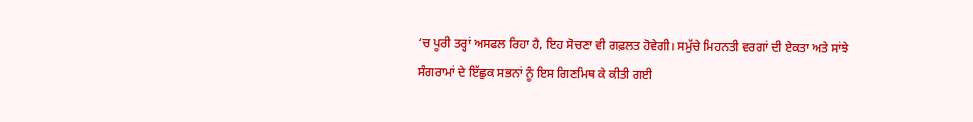‘ਚ ਪੂਰੀ ਤਰ੍ਹਾਂ ਅਸਫਲ ਰਿਹਾ ਹੈ, ਇਹ ਸੋਚਣਾ ਵੀ ਗਫ਼ਲਤ ਹੋਵੇਗੀ। ਸਮੁੱਚੇ ਮਿਹਨਤੀ ਵਰਗਾਂ ਦੀ ਏਕਤਾ ਅਤੇ ਸਾਂਝੇ ਸੰਗਰਾਮਾਂ ਦੇ ਇੱਛੁਕ ਸਭਨਾਂ ਨੂੰ ਇਸ ਗਿਣਮਿਥ ਕੇ ਕੀਤੀ ਗਈ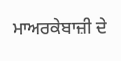ਮਾਅਰਕੇਬਾਜ਼ੀ ਦੇ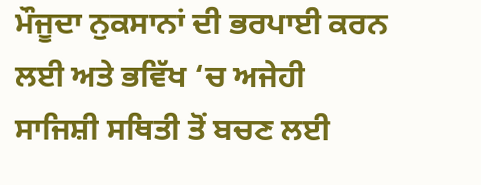ਮੌਜੂਦਾ ਨੁਕਸਾਨਾਂ ਦੀ ਭਰਪਾਈ ਕਰਨ ਲਈ ਅਤੇ ਭਵਿੱਖ ‘ਚ ਅਜੇਹੀ ਸਾਜਿਸ਼ੀ ਸਥਿਤੀ ਤੋਂ ਬਚਣ ਲਈ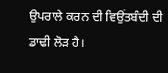ਉਪਰਾਲੇ ਕਰਨ ਦੀ ਵਿਉਂਤਬੰਦੀ ਦੀ ਡਾਢੀ ਲੋੜ ਹੈ।